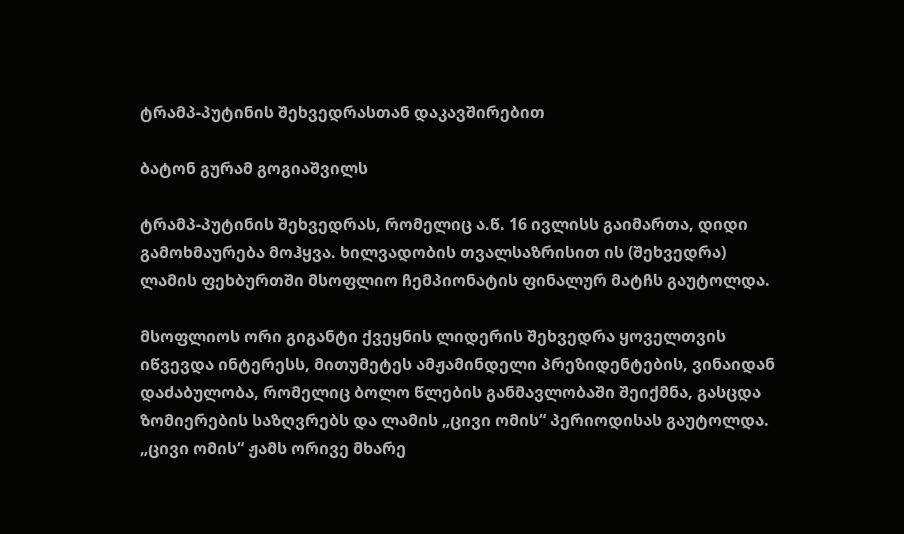ტრამპ-პუტინის შეხვედრასთან დაკავშირებით

ბატონ გურამ გოგიაშვილს

ტრამპ-პუტინის შეხვედრას, რომელიც ა.წ. 16 ივლისს გაიმართა, დიდი გამოხმაურება მოჰყვა. ხილვადობის თვალსაზრისით ის (შეხვედრა) ლამის ფეხბურთში მსოფლიო ჩემპიონატის ფინალურ მატჩს გაუტოლდა.

მსოფლიოს ორი გიგანტი ქვეყნის ლიდერის შეხვედრა ყოველთვის იწვევდა ინტერესს, მითუმეტეს ამჟამინდელი პრეზიდენტების, ვინაიდან დაძაბულობა, რომელიც ბოლო წლების განმავლობაში შეიქმნა, გასცდა ზომიერების საზღვრებს და ლამის „ცივი ომის“ პერიოდისას გაუტოლდა. „ცივი ომის“ ჟამს ორივე მხარე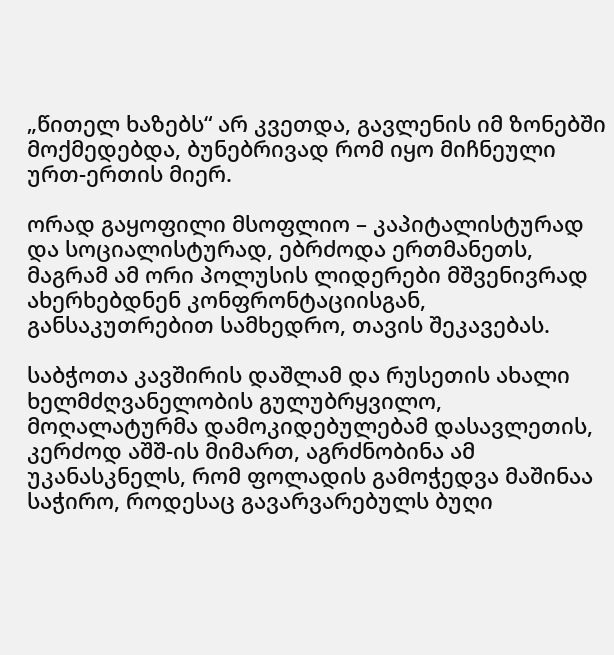„წითელ ხაზებს“ არ კვეთდა, გავლენის იმ ზონებში მოქმედებდა, ბუნებრივად რომ იყო მიჩნეული ურთ-ერთის მიერ.

ორად გაყოფილი მსოფლიო – კაპიტალისტურად და სოციალისტურად, ებრძოდა ერთმანეთს, მაგრამ ამ ორი პოლუსის ლიდერები მშვენივრად ახერხებდნენ კონფრონტაციისგან, განსაკუთრებით სამხედრო, თავის შეკავებას.

საბჭოთა კავშირის დაშლამ და რუსეთის ახალი ხელმძღვანელობის გულუბრყვილო, მოღალატურმა დამოკიდებულებამ დასავლეთის, კერძოდ აშშ-ის მიმართ, აგრძნობინა ამ უკანასკნელს, რომ ფოლადის გამოჭედვა მაშინაა საჭირო, როდესაც გავარვარებულს ბუღი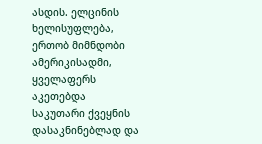ასდის. ელცინის ხელისუფლება, ერთობ მიმნდობი ამერიკისადმი, ყველაფერს აკეთებდა საკუთარი ქვეყნის დასაკნინებლად და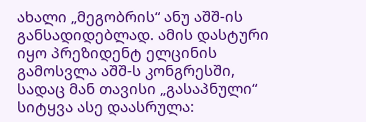ახალი „მეგობრის“ ანუ აშშ-ის განსადიდებლად. ამის დასტური იყო პრეზიდენტ ელცინის გამოსვლა აშშ-ს კონგრესში, სადაც მან თავისი „გასაპნული“ სიტყვა ასე დაასრულა: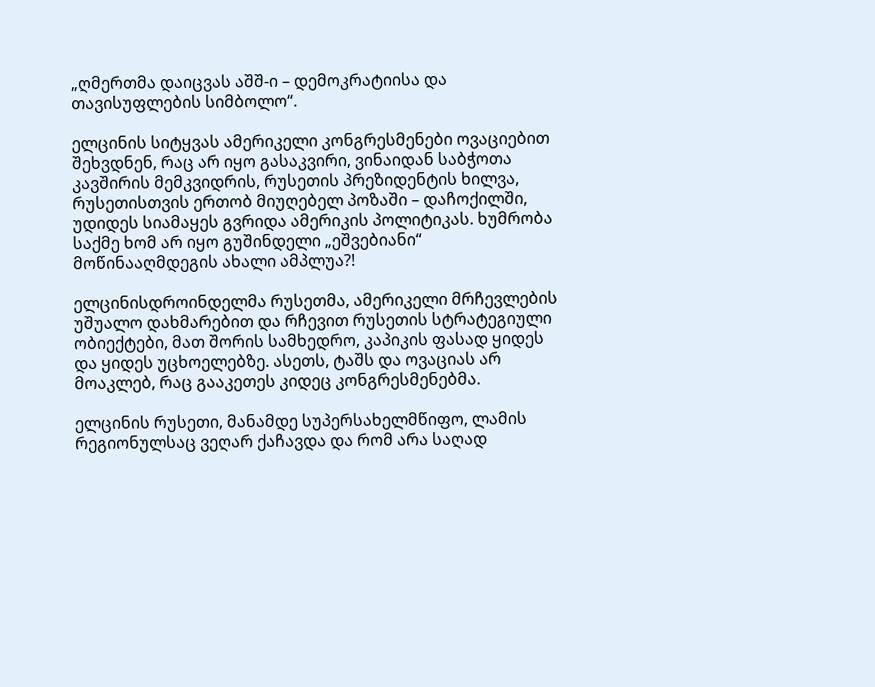„ღმერთმა დაიცვას აშშ-ი – დემოკრატიისა და თავისუფლების სიმბოლო“.

ელცინის სიტყვას ამერიკელი კონგრესმენები ოვაციებით შეხვდნენ, რაც არ იყო გასაკვირი, ვინაიდან საბჭოთა კავშირის მემკვიდრის, რუსეთის პრეზიდენტის ხილვა, რუსეთისთვის ერთობ მიუღებელ პოზაში – დაჩოქილში, უდიდეს სიამაყეს გვრიდა ამერიკის პოლიტიკას. ხუმრობა საქმე ხომ არ იყო გუშინდელი „ეშვებიანი“ მოწინააღმდეგის ახალი ამპლუა?!

ელცინისდროინდელმა რუსეთმა, ამერიკელი მრჩევლების უშუალო დახმარებით და რჩევით რუსეთის სტრატეგიული ობიექტები, მათ შორის სამხედრო, კაპიკის ფასად ყიდეს და ყიდეს უცხოელებზე. ასეთს, ტაშს და ოვაციას არ მოაკლებ, რაც გააკეთეს კიდეც კონგრესმენებმა.

ელცინის რუსეთი, მანამდე სუპერსახელმწიფო, ლამის რეგიონულსაც ვეღარ ქაჩავდა და რომ არა საღად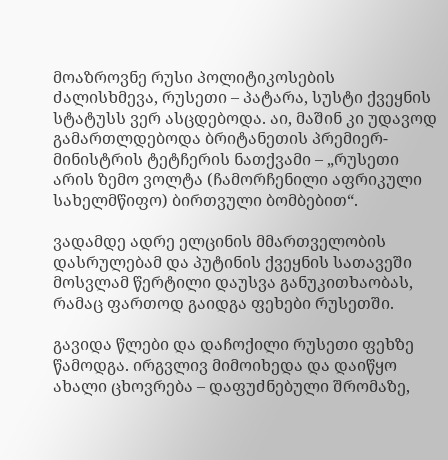მოაზროვნე რუსი პოლიტიკოსების ძალისხმევა, რუსეთი – პატარა, სუსტი ქვეყნის სტატუსს ვერ ასცდებოდა. აი, მაშინ კი უდავოდ გამართლდებოდა ბრიტანეთის პრემიერ-მინისტრის ტეტჩერის ნათქვამი – „რუსეთი არის ზემო ვოლტა (ჩამორჩენილი აფრიკული სახელმწიფო) ბირთვული ბომბებით“.

ვადამდე ადრე ელცინის მმართველობის დასრულებამ და პუტინის ქვეყნის სათავეში მოსვლამ წერტილი დაუსვა განუკითხაობას, რამაც ფართოდ გაიდგა ფეხები რუსეთში.

გავიდა წლები და დაჩოქილი რუსეთი ფეხზე წამოდგა. ირგვლივ მიმოიხედა და დაიწყო ახალი ცხოვრება – დაფუძნებული შრომაზე,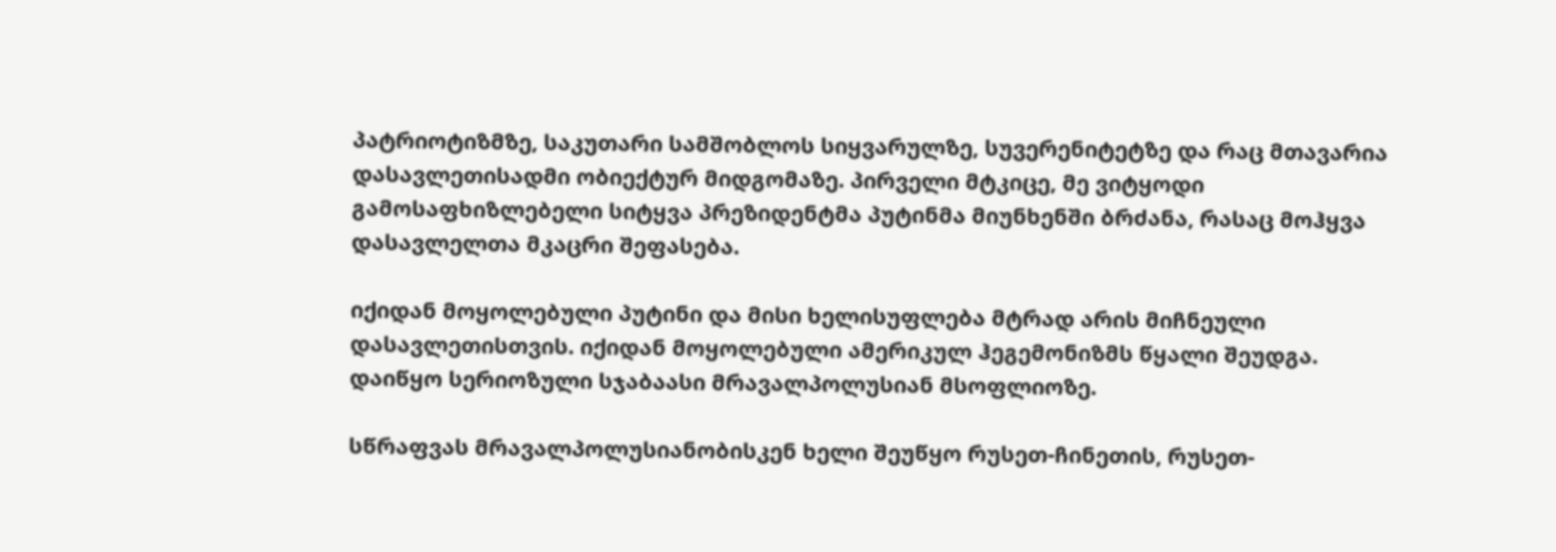პატრიოტიზმზე, საკუთარი სამშობლოს სიყვარულზე, სუვერენიტეტზე და რაც მთავარია დასავლეთისადმი ობიექტურ მიდგომაზე. პირველი მტკიცე, მე ვიტყოდი გამოსაფხიზლებელი სიტყვა პრეზიდენტმა პუტინმა მიუნხენში ბრძანა, რასაც მოჰყვა დასავლელთა მკაცრი შეფასება.

იქიდან მოყოლებული პუტინი და მისი ხელისუფლება მტრად არის მიჩნეული დასავლეთისთვის. იქიდან მოყოლებული ამერიკულ ჰეგემონიზმს წყალი შეუდგა. დაიწყო სერიოზული სჯაბაასი მრავალპოლუსიან მსოფლიოზე.

სწრაფვას მრავალპოლუსიანობისკენ ხელი შეუწყო რუსეთ-ჩინეთის, რუსეთ-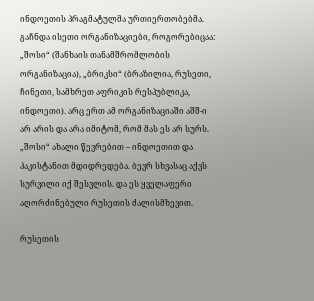ინდოეთის პრაგმატულმა ურთიერთობებმა. გაჩნდა ისეთი ორგანიზაციები, როგორებიცაა: „შოსი“ (შანხაის თანამშრომლობის ორგანიზაცია), „ბრიკსი“ (ბრაზილია, რუსეთი, ჩინეთი, სამხრეთ აფრიკის რესპუბლიკა, ინდოეთი). არც ერთ ამ ორგანიზაციაში აშშ-ი არ არის და არა იმიტომ, რომ მას ეს არ სურს. „შოსი“ ახალი წევრებით – ინდოეთით და პაკისტანით მდიდრედება. ბევრ სხვასაც აქვს სურვილი იქ შესვლის. და ეს ყველაფერი აღორძინებული რუსეთის ძალისმხევით.

რუსეთის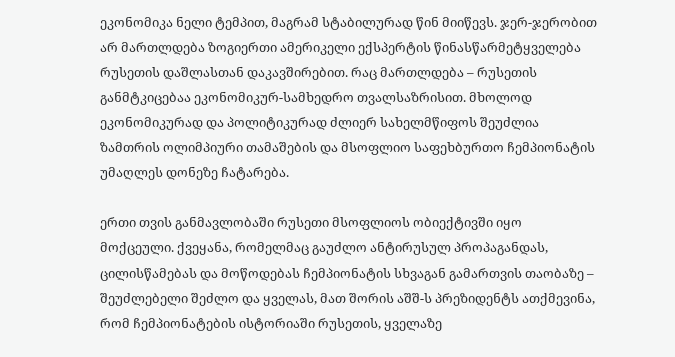ეკონომიკა ნელი ტემპით, მაგრამ სტაბილურად წინ მიიწევს. ჯერ-ჯერობით არ მართლდება ზოგიერთი ამერიკელი ექსპერტის წინასწარმეტყველება რუსეთის დაშლასთან დაკავშირებით. რაც მართლდება – რუსეთის განმტკიცებაა ეკონომიკურ-სამხედრო თვალსაზრისით. მხოლოდ ეკონომიკურად და პოლიტიკურად ძლიერ სახელმწიფოს შეუძლია ზამთრის ოლიმპიური თამაშების და მსოფლიო საფეხბურთო ჩემპიონატის უმაღლეს დონეზე ჩატარება.

ერთი თვის განმავლობაში რუსეთი მსოფლიოს ობიექტივში იყო მოქცეული. ქვეყანა, რომელმაც გაუძლო ანტირუსულ პროპაგანდას, ცილისწამებას და მოწოდებას ჩემპიონატის სხვაგან გამართვის თაობაზე – შეუძლებელი შეძლო და ყველას, მათ შორის აშშ-ს პრეზიდენტს ათქმევინა, რომ ჩემპიონატების ისტორიაში რუსეთის, ყველაზე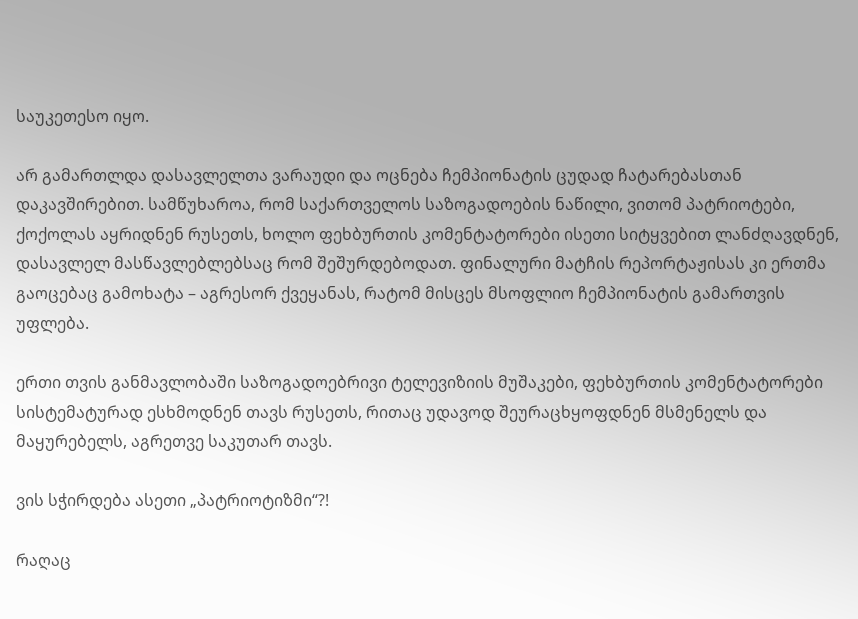საუკეთესო იყო.

არ გამართლდა დასავლელთა ვარაუდი და ოცნება ჩემპიონატის ცუდად ჩატარებასთან დაკავშირებით. სამწუხაროა, რომ საქართველოს საზოგადოების ნაწილი, ვითომ პატრიოტები, ქოქოლას აყრიდნენ რუსეთს, ხოლო ფეხბურთის კომენტატორები ისეთი სიტყვებით ლანძღავდნენ, დასავლელ მასწავლებლებსაც რომ შეშურდებოდათ. ფინალური მატჩის რეპორტაჟისას კი ერთმა გაოცებაც გამოხატა – აგრესორ ქვეყანას, რატომ მისცეს მსოფლიო ჩემპიონატის გამართვის უფლება.

ერთი თვის განმავლობაში საზოგადოებრივი ტელევიზიის მუშაკები, ფეხბურთის კომენტატორები სისტემატურად ესხმოდნენ თავს რუსეთს, რითაც უდავოდ შეურაცხყოფდნენ მსმენელს და მაყურებელს, აგრეთვე საკუთარ თავს.

ვის სჭირდება ასეთი „პატრიოტიზმი“?!

რაღაც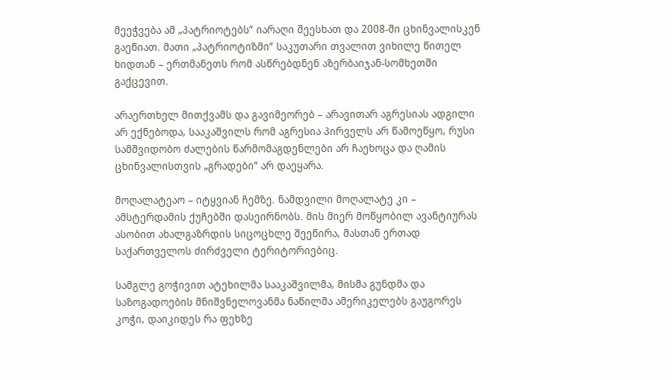მეეჭვება ამ „პატრიოტებს“ იარაღი შეესხათ და 2008-ში ცხინვალისკენ გაეწიათ. მათი „პატრიოტიზმი“ საკუთარი თვალით ვიხილე წითელ ხიდთან – ერთმანეთს რომ ასწრებდნენ აზერბაიჯან-სომხეთში გაქცევით.

არაერთხელ მითქვამს და გავიმეორებ – არავითარ აგრესიას ადგილი არ ექნებოდა, სააკაშვილს რომ აგრესია პირველს არ წამოეწყო, რუსი სამშვიდობო ძალების წარმომაგდენლები არ ჩაეხოცა და ღამის ცხინვალისთვის „გრადები“ არ დაეყარა.

მოღალატეაო – იტყვიან ჩემზე. ნამდვილი მოღალატე კი – ამსტერდამის ქუჩებში დასეირნობს. მის მიერ მოწყობილ ავანტიურას ასობით ახალგაზრდის სიცოცხლე შეეწირა, მასთან ერთად საქართველოს ძირძველი ტერიტორიებიც.

სამგლე გოჭივით ატეხილმა სააკაშვილმა, მისმა გუნდმა და საზოგადოების მნიშვნელოვანმა ნაწილმა ამერიკელებს გაუგორეს კოჭი, დაიკიდეს რა ფეხზე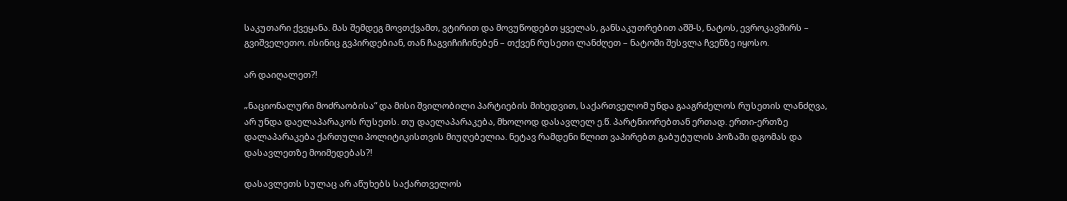საკუთარი ქვეყანა. მას შემდეგ მოვთქვამთ, ვტირით და მოვუწოდებთ ყველას, განსაკუთრებით აშშ-ს, ნატოს, ევროკავშირს – გვიშველეთო. ისინიც გვპირდებიან, თან ჩაგვიჩიჩინებენ – თქვენ რუსეთი ლანძღეთ – ნატოში შესვლა ჩვენზე იყოსო.

არ დაიღალეთ?!

„ნაციონალური მოძრაობისა“ და მისი შვილობილი პარტიების მიხედვით, საქართველომ უნდა გააგრძელოს რუსეთის ლანძღვა, არ უნდა დაელაპარაკოს რუსეთს. თუ დაელაპარაკება, მხოლოდ დასავლელ ე.წ. პარტნიორებთან ერთად. ერთი-ერთზე დალაპარაკება ქართული პოლიტიკისთვის მიუღებელია. ნეტავ რამდენი წლით ვაპირებთ გაბუტულის პოზაში დგომას და დასავლეთზე მოიმედებას?!

დასავლეთს სულაც არ აწუხებს საქართველოს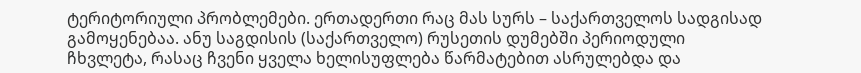ტერიტორიული პრობლემები. ერთადერთი რაც მას სურს – საქართველოს სადგისად გამოყენებაა. ანუ საგდისის (საქართველო) რუსეთის დუმებში პერიოდული ჩხვლეტა, რასაც ჩვენი ყველა ხელისუფლება წარმატებით ასრულებდა და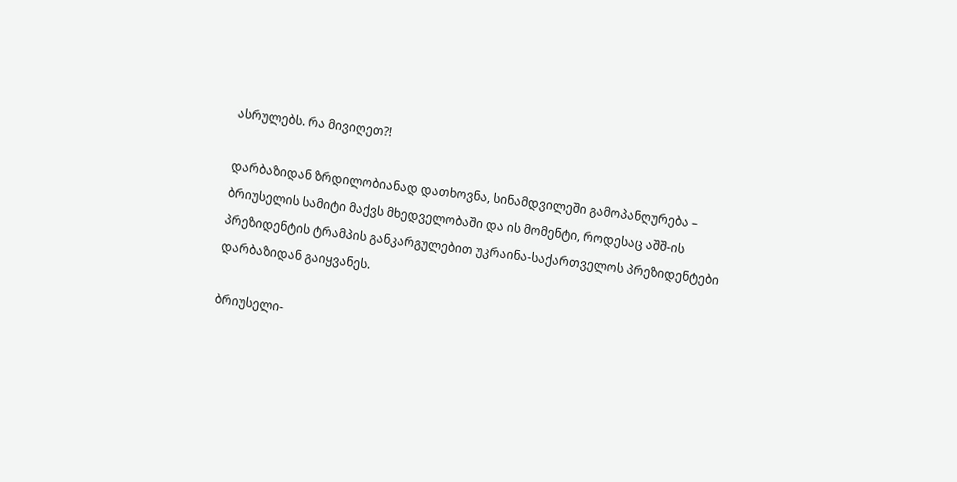ასრულებს. რა მივიღეთ?!

დარბაზიდან ზრდილობიანად დათხოვნა, სინამდვილეში გამოპანღურება – ბრიუსელის სამიტი მაქვს მხედველობაში და ის მომენტი, როდესაც აშშ-ის პრეზიდენტის ტრამპის განკარგულებით უკრაინა-საქართველოს პრეზიდენტები დარბაზიდან გაიყვანეს.

ბრიუსელი-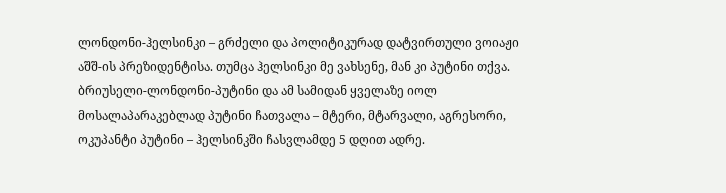ლონდონი-ჰელსინკი – გრძელი და პოლიტიკურად დატვირთული ვოიაჟი აშშ-ის პრეზიდენტისა. თუმცა ჰელსინკი მე ვახსენე, მან კი პუტინი თქვა. ბრიუსელი-ლონდონი-პუტინი და ამ სამიდან ყველაზე იოლ მოსალაპარაკებლად პუტინი ჩათვალა – მტერი, მტარვალი, აგრესორი, ოკუპანტი პუტინი – ჰელსინკში ჩასვლამდე 5 დღით ადრე.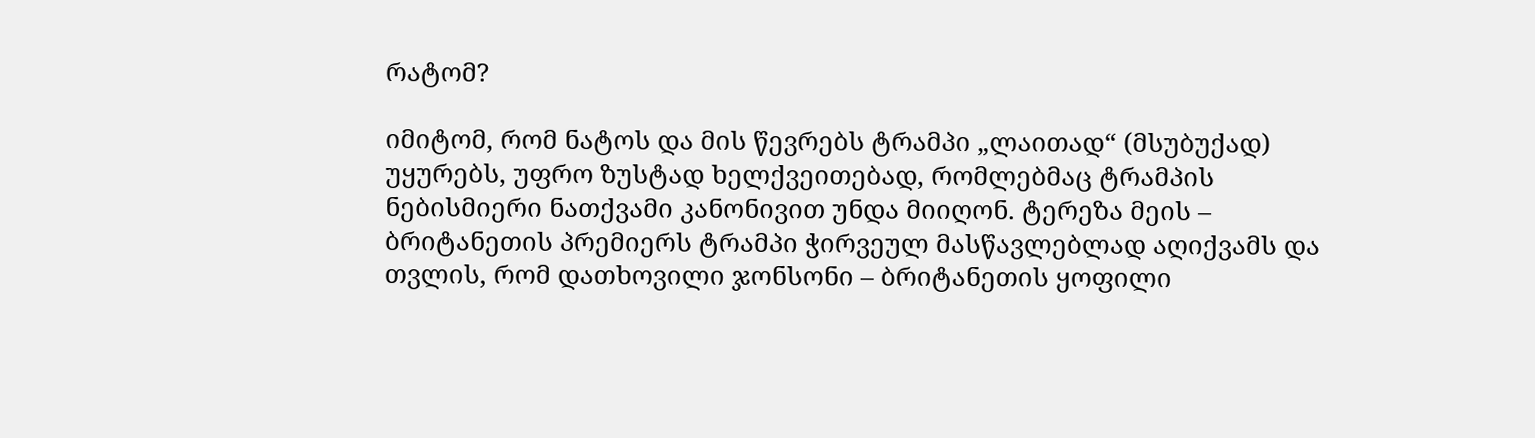რატომ?

იმიტომ, რომ ნატოს და მის წევრებს ტრამპი „ლაითად“ (მსუბუქად) უყურებს, უფრო ზუსტად ხელქვეითებად, რომლებმაც ტრამპის ნებისმიერი ნათქვამი კანონივით უნდა მიიღონ. ტერეზა მეის – ბრიტანეთის პრემიერს ტრამპი ჭირვეულ მასწავლებლად აღიქვამს და თვლის, რომ დათხოვილი ჯონსონი – ბრიტანეთის ყოფილი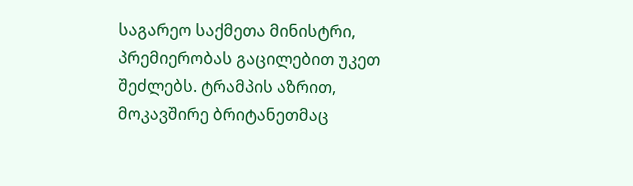საგარეო საქმეთა მინისტრი, პრემიერობას გაცილებით უკეთ შეძლებს. ტრამპის აზრით, მოკავშირე ბრიტანეთმაც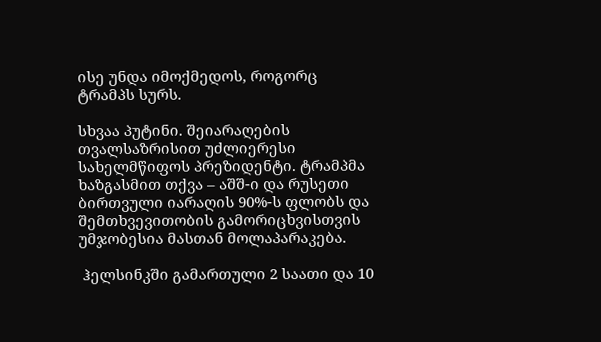ისე უნდა იმოქმედოს, როგორც ტრამპს სურს.

სხვაა პუტინი. შეიარაღების თვალსაზრისით უძლიერესი სახელმწიფოს პრეზიდენტი. ტრამპმა ხაზგასმით თქვა – აშშ-ი და რუსეთი ბირთვული იარაღის 90%-ს ფლობს და შემთხვევითობის გამორიცხვისთვის უმჯობესია მასთან მოლაპარაკება.

 ჰელსინკში გამართული 2 საათი და 10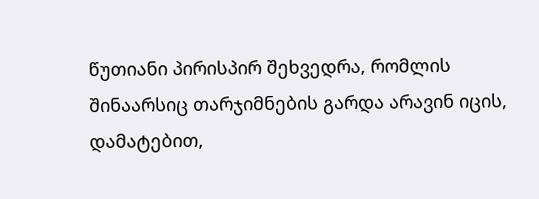წუთიანი პირისპირ შეხვედრა, რომლის შინაარსიც თარჯიმნების გარდა არავინ იცის, დამატებით,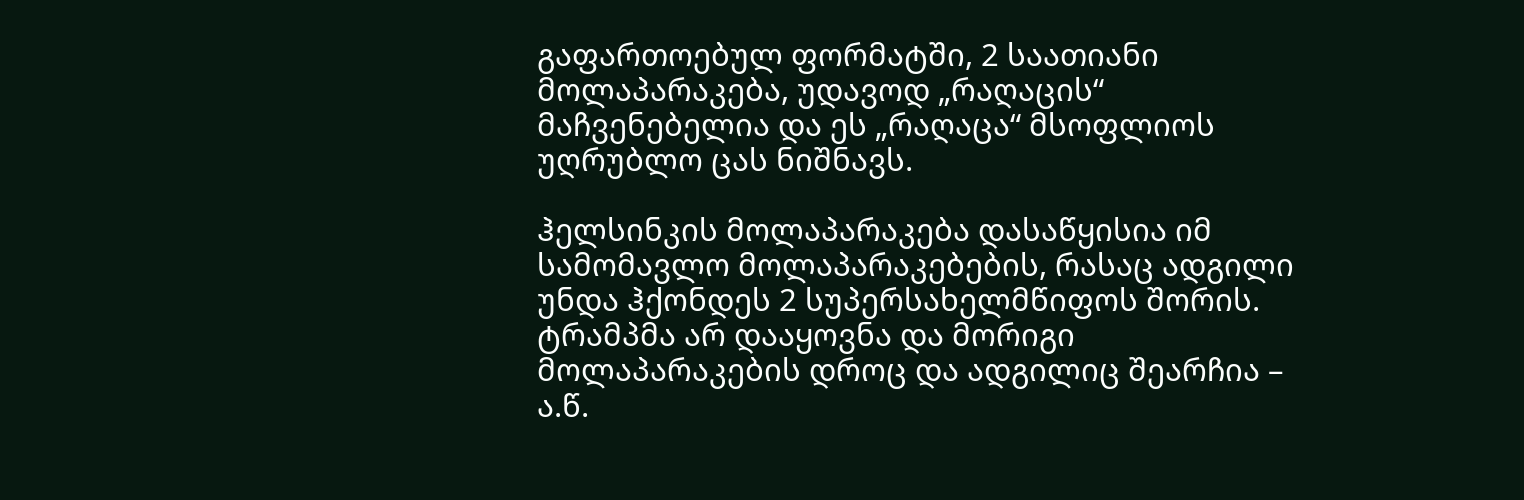გაფართოებულ ფორმატში, 2 საათიანი მოლაპარაკება, უდავოდ „რაღაცის“ მაჩვენებელია და ეს „რაღაცა“ მსოფლიოს უღრუბლო ცას ნიშნავს.

ჰელსინკის მოლაპარაკება დასაწყისია იმ სამომავლო მოლაპარაკებების, რასაც ადგილი უნდა ჰქონდეს 2 სუპერსახელმწიფოს შორის. ტრამპმა არ დააყოვნა და მორიგი მოლაპარაკების დროც და ადგილიც შეარჩია – ა.წ.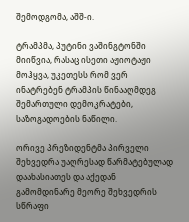შემოდგომა, აშშ-ი.

ტრამპმა, პუტინი ვაშინგტონში მიიწვია, რასაც ისეთი აჟიოტაჟი მოჰყვა, უკეთესს რომ ვერ ინატრებენ ტრამპის წინააღმდეგ შემართული დემოკრატები, საზოგადოების ნაწილი.

ორივე პრეზიდენტმა პირველი შეხვედრა უაღრესად წარმატებულად დაახასიათეს და აქედან გამომდინარე მეორე შეხვედრის სწრაფი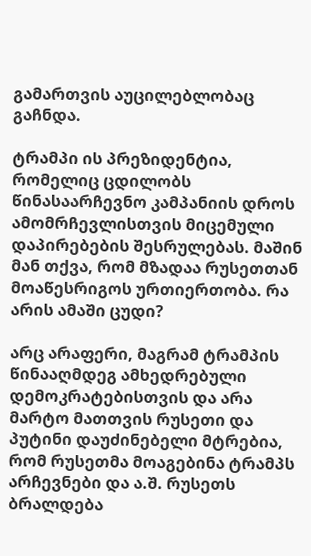გამართვის აუცილებლობაც გაჩნდა.

ტრამპი ის პრეზიდენტია, რომელიც ცდილობს წინასაარჩევნო კამპანიის დროს ამომრჩევლისთვის მიცემული დაპირებების შესრულებას. მაშინ მან თქვა, რომ მზადაა რუსეთთან მოაწესრიგოს ურთიერთობა. რა არის ამაში ცუდი?

არც არაფერი, მაგრამ ტრამპის წინააღმდეგ ამხედრებული დემოკრატებისთვის და არა მარტო მათთვის რუსეთი და პუტინი დაუძინებელი მტრებია, რომ რუსეთმა მოაგებინა ტრამპს არჩევნები და ა.შ. რუსეთს ბრალდება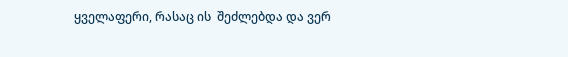ყველაფერი, რასაც ის  შეძლებდა და ვერ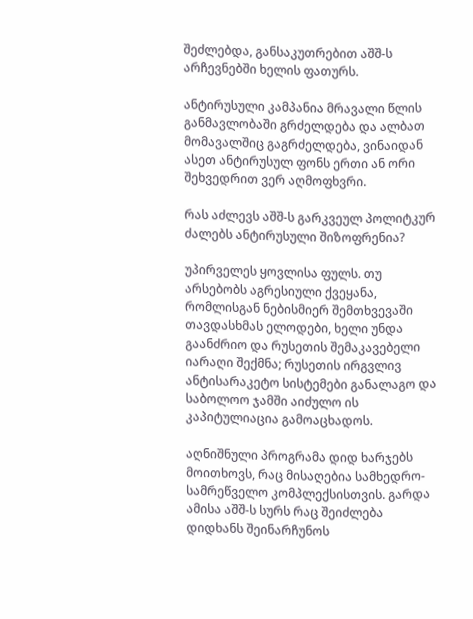შეძლებდა, განსაკუთრებით აშშ-ს არჩევნებში ხელის ფათურს.

ანტირუსული კამპანია მრავალი წლის განმავლობაში გრძელდება და ალბათ მომავალშიც გაგრძელდება, ვინაიდან ასეთ ანტირუსულ ფონს ერთი ან ორი შეხვედრით ვერ აღმოფხვრი.

რას აძლევს აშშ-ს გარკვეულ პოლიტკურ ძალებს ანტირუსული შიზოფრენია?

უპირველეს ყოვლისა ფულს. თუ არსებობს აგრესიული ქვეყანა, რომლისგან ნებისმიერ შემთხვევაში თავდასხმას ელოდები, ხელი უნდა გაანძრიო და რუსეთის შემაკავებელი იარაღი შექმნა; რუსეთის ირგვლივ ანტისარაკეტო სისტემები განალაგო და საბოლოო ჯამში აიძულო ის კაპიტულიაცია გამოაცხადოს.

აღნიშნული პროგრამა დიდ ხარჯებს მოითხოვს, რაც მისაღებია სამხედრო-სამრეწველო კომპლექსისთვის. გარდა ამისა აშშ-ს სურს რაც შეიძლება დიდხანს შეინარჩუნოს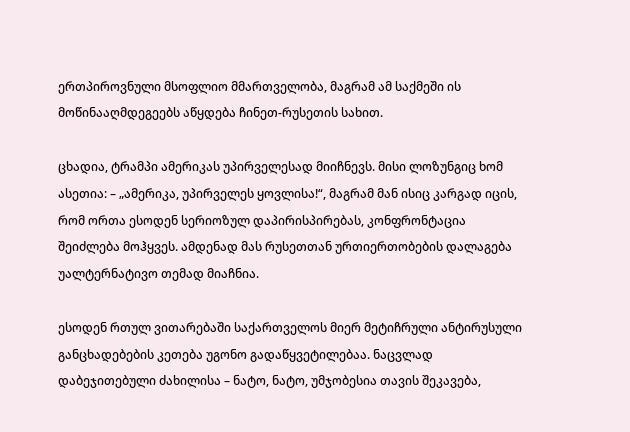ერთპიროვნული მსოფლიო მმართველობა, მაგრამ ამ საქმეში ის მოწინააღმდეგეებს აწყდება ჩინეთ-რუსეთის სახით.

ცხადია, ტრამპი ამერიკას უპირველესად მიიჩნევს. მისი ლოზუნგიც ხომ ასეთია: – „ამერიკა, უპირველეს ყოვლისა!“, მაგრამ მან ისიც კარგად იცის, რომ ორთა ესოდენ სერიოზულ დაპირისპირებას, კონფრონტაცია შეიძლება მოჰყვეს. ამდენად მას რუსეთთან ურთიერთობების დალაგება უალტერნატივო თემად მიაჩნია.

ესოდენ რთულ ვითარებაში საქართველოს მიერ მეტიჩრული ანტირუსული განცხადებების კეთება უგონო გადაწყვეტილებაა. ნაცვლად დაბეჯითებული ძახილისა – ნატო, ნატო, უმჯობესია თავის შეკავება,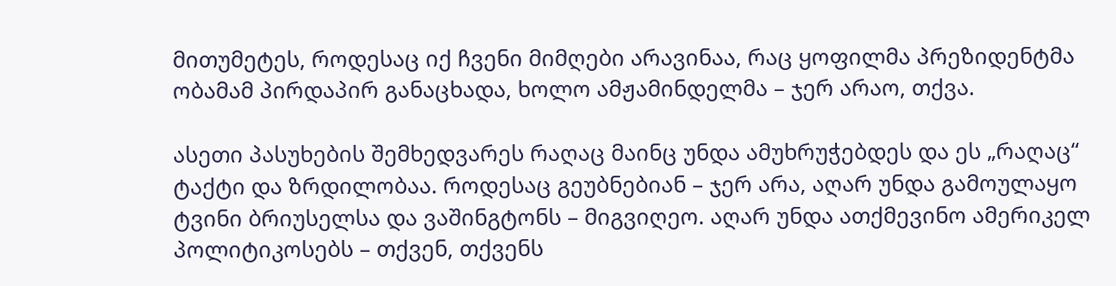მითუმეტეს, როდესაც იქ ჩვენი მიმღები არავინაა, რაც ყოფილმა პრეზიდენტმა ობამამ პირდაპირ განაცხადა, ხოლო ამჟამინდელმა – ჯერ არაო, თქვა.

ასეთი პასუხების შემხედვარეს რაღაც მაინც უნდა ამუხრუჭებდეს და ეს „რაღაც“ ტაქტი და ზრდილობაა. როდესაც გეუბნებიან – ჯერ არა, აღარ უნდა გამოულაყო ტვინი ბრიუსელსა და ვაშინგტონს – მიგვიღეო. აღარ უნდა ათქმევინო ამერიკელ პოლიტიკოსებს – თქვენ, თქვენს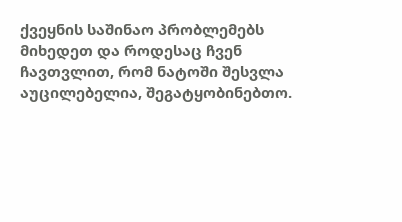ქვეყნის საშინაო პრობლემებს მიხედეთ და როდესაც ჩვენ ჩავთვლით, რომ ნატოში შესვლა აუცილებელია, შეგატყობინებთო.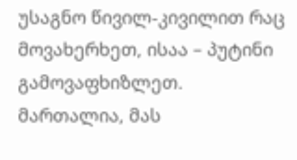უსაგნო წივილ-კივილით რაც მოვახერხეთ, ისაა – პუტინი გამოვაფხიზლეთ. მართალია, მას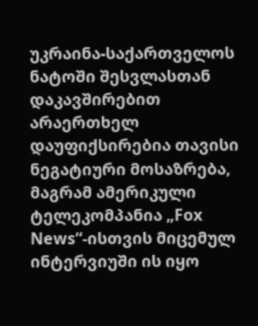უკრაინა-საქართველოს ნატოში შესვლასთან დაკავშირებით არაერთხელ დაუფიქსირებია თავისი ნეგატიური მოსაზრება, მაგრამ ამერიკული ტელეკომპანია „Fox News“-ისთვის მიცემულ ინტერვიუში ის იყო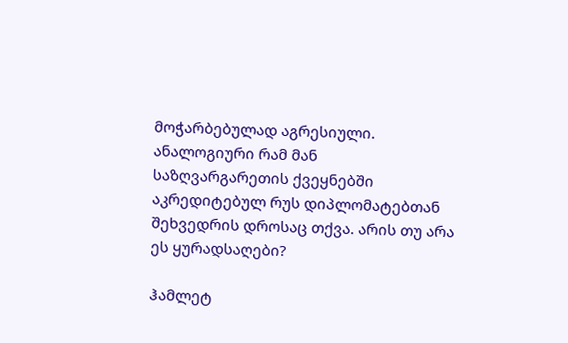მოჭარბებულად აგრესიული. ანალოგიური რამ მან საზღვარგარეთის ქვეყნებში აკრედიტებულ რუს დიპლომატებთან შეხვედრის დროსაც თქვა. არის თუ არა ეს ყურადსაღები?

ჰამლეტ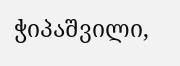ჭიპაშვილი,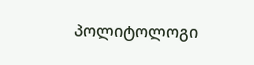პოლიტოლოგი